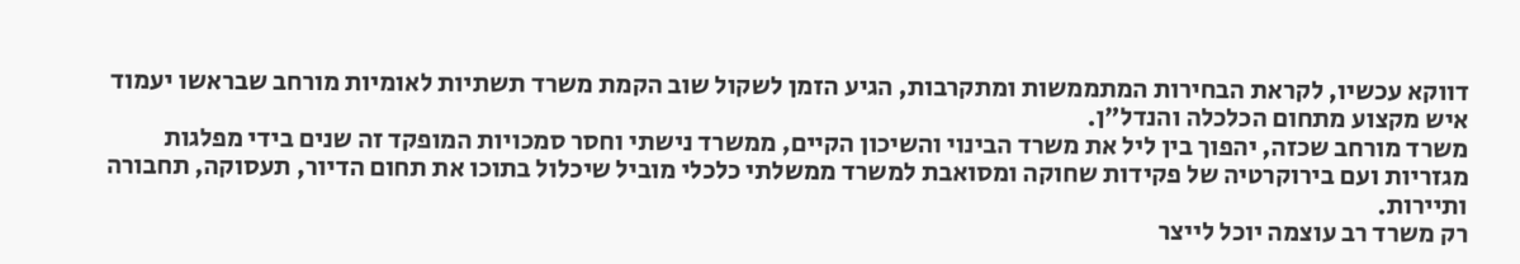דווקא עכשיו, לקראת הבחירות המתממשות ומתקרבות, הגיע הזמן לשקול שוב הקמת משרד תשתיות לאומיות מורחב שבראשו יעמוד איש מקצוע מתחום הכלכלה והנדל"ן.
משרד מורחב שכזה, יהפוך בין ליל את משרד הבינוי והשיכון הקיים, ממשרד נישתי וחסר סמכויות המופקד זה שנים בידי מפלגות מגזריות ועם בירוקרטיה של פקידות שחוקה ומסואבת למשרד ממשלתי כלכלי מוביל שיכלול בתוכו את תחום הדיור, תעסוקה, תחבורה ותיירות.
רק משרד רב עוצמה יוכל לייצר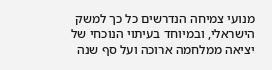מנועי צמיחה הנדרשים כל כך למשק הישראלי, ובמיוחד בעיתוי הנוכחי של יציאה ממלחמה ארוכה ועל סף שנה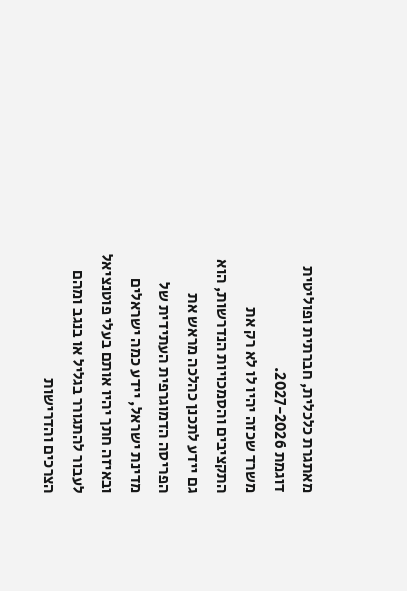מאתגרת כלכלית, חברתית ופוליטית דוגמת 2027-2026.
משרד שכזה יהיו לו לא רק את התקציבים והסמכויות הנדרשות, הוא גם יידע לתכנן כהלכה מראש את הפריסה הדמוגרפית העתידית של מדינת ישראל, יידע כמה ישראלים ובאיזה חתך יהיו אותם בעלי פוטנציאל לעבור להתגורר בגליל או בנגב ומהם הצרכים והדרישות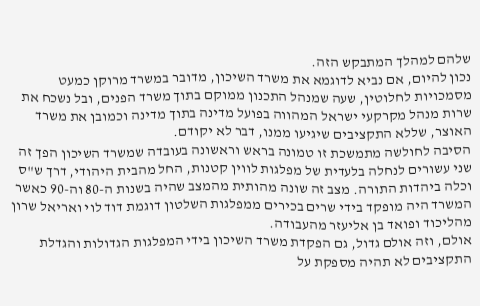שלהם למהלך המתבקש הזה.
נכון להיום, אם נביא לדוגמא את משרד השיכון, מדובר במשרד מרוקן כמעט מסמכויות לחלוטין, שעה שמנהל התכנון ממוקם בתוך משרד הפנים, ובל נשכח את שרות מנהל מקרקעי ישראל המהווה בפועל מדינה בתוך מדינה וכמובן את משרד האוצר, שללא התקציבים שיגיעו ממנו, דבר לא יקודם.
הסיבה לחולשה מתמשכת זו טמונה בראש וראשונה בעובדה שמשרד השיכון הפך זה שני עשורים לנחלה בלעדית של מפלגות לווין קטנות, החל מהבית היהודי, דרך ש"ס וכלה ביהדות התורה. מצב זה שונה מהותית מהמצב שהיה בשנות ה-80 וה-90 כאשר המשרד היה מופקד בידי שרים בכירים ממפלגות השלטון דוגמת דוד לוי ואריאל שרון מהליכוד ופואד בן אליעזר מהעבודה.
אולם, וזה אולם גדול, גם הפקדת משרד השיכון בידי המפלגות הגדולות והגדלת התקציבים לא תהיה מספקת על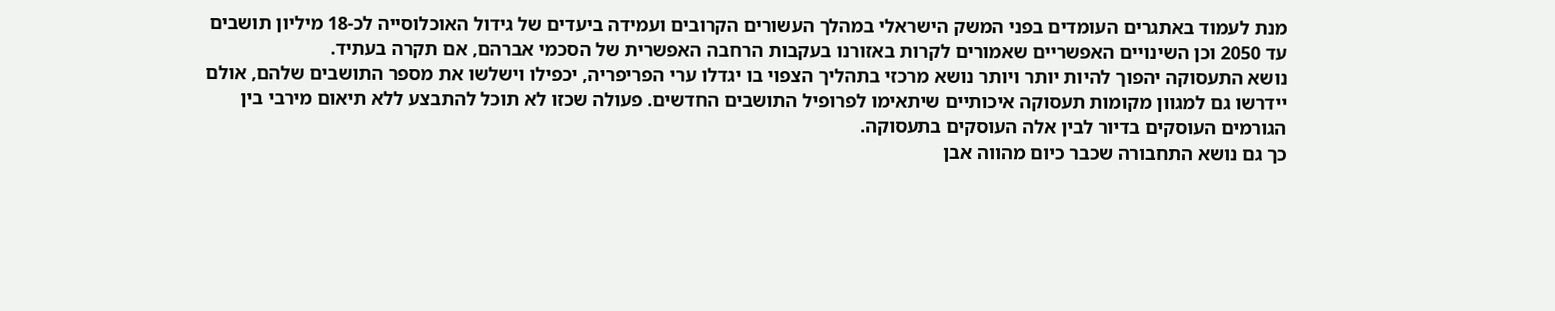מנת לעמוד באתגרים העומדים בפני המשק הישראלי במהלך העשורים הקרובים ועמידה ביעדים של גידול האוכלוסייה לכ-18 מיליון תושבים עד 2050 וכן השינויים האפשריים שאמורים לקרות באזורנו בעקבות הרחבה האפשרית של הסכמי אברהם, אם תקרה בעתיד.
נושא התעסוקה יהפוך להיות יותר ויותר נושא מרכזי בתהליך הצפוי בו יגדלו ערי הפריפריה, יכפילו וישלשו את מספר התושבים שלהם, אולם יידרשו גם למגוון מקומות תעסוקה איכותיים שיתאימו לפרופיל התושבים החדשים. פעולה שכזו לא תוכל להתבצע ללא תיאום מירבי בין הגורמים העוסקים בדיור לבין אלה העוסקים בתעסוקה.
כך גם נושא התחבורה שכבר כיום מהווה אבן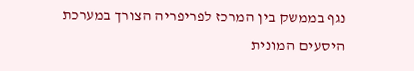נגף בממשק בין המרכז לפריפריה הצורך במערכת היסעים המונית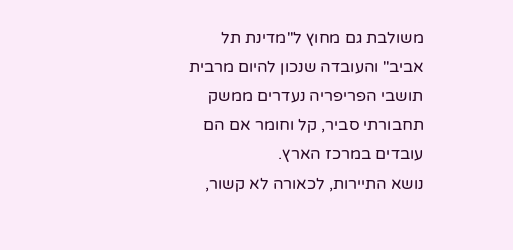משולבת גם מחוץ ל"מדינת תל אביב" והעובדה שנכון להיום מרבית תושבי הפריפריה נעדרים ממשק תחבורתי סביר, קל וחומר אם הם עובדים במרכז הארץ.
נושא התיירות, לכאורה לא קשור,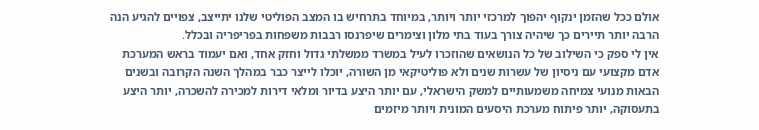אולם ככל שהזמן ינקוף יהפוך למרכזי יותר ויותר, במיוחד בתרחיש בו המצב הפוליטי שלנו יתייצב, צפויים להגיע הנה הרבה יותר תיירים כך שיהיה צורך בעוד בתי מלון וצימרים שיפרנסו רבבות משפחות בפריפריה ובכלל.
אין לי ספק כי השילוב של כל הנושאים שהוזכרו לעיל במשרד ממשלתי גדול וחזק אחד, ואם יעמוד בראש המערכת אדם מקצועי עם ניסיון של עשרות שנים ולא פוליטיקאי מן השורה, יוכלו לייצר כבר במהלך השנה הקרובה ובשנים הבאות מנועי צמיחה משמעותיים למשק הישראלי, עם יותר היצע בדיור ומלאי דירות למכירה להשכרה, יותר היצע בתעסוקה, יותר פיתוח מערכת היסעים המונית ויותר מיזמים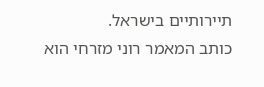תיירותיים בישראל.
כותב המאמר רוני מזרחי הוא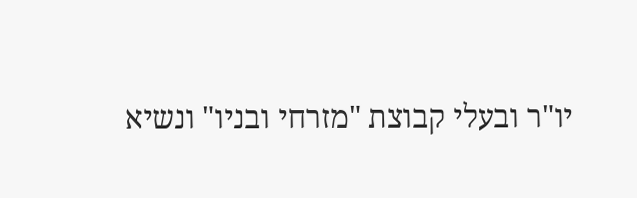יו"ר ובעלי קבוצת "מזרחי ובניו" ונשיא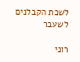לשכת הקבלנים לשעבר

רוני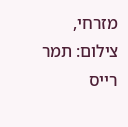מזרחי, צילום: תמר רייס